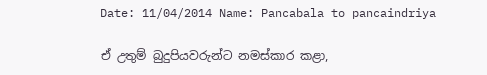Date: 11/04/2014 Name: Pancabala to pancaindriya

ඒ උතුම් බුදුපියවරුන්ට නමස්කාර කළා,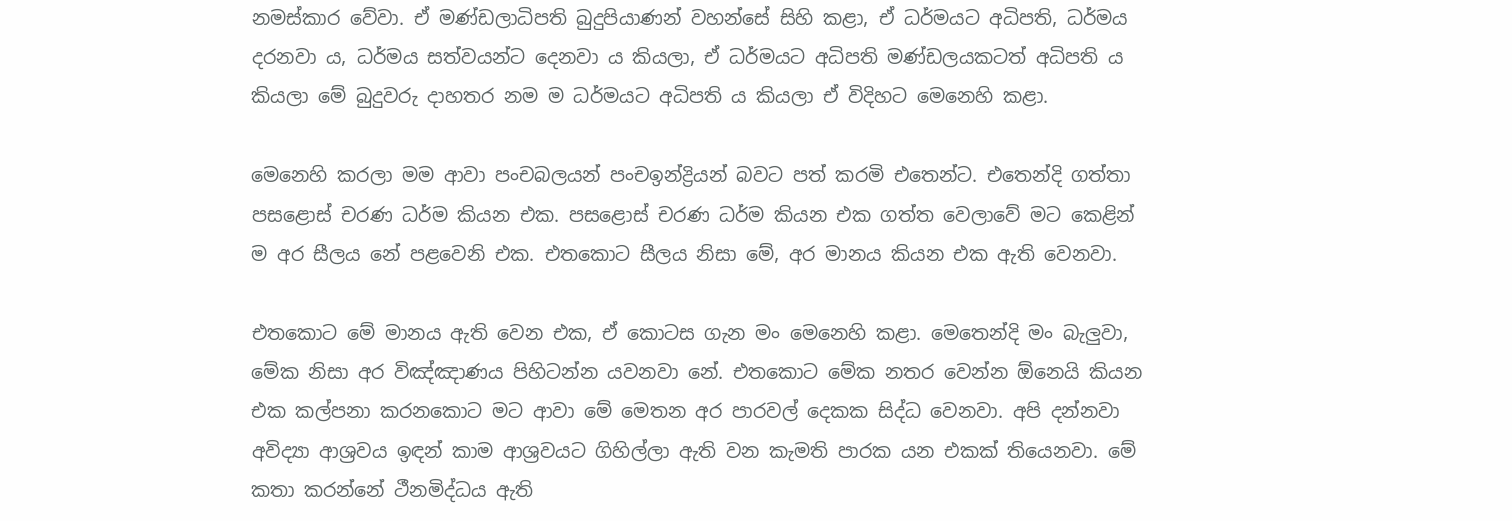නමස්කාර වේවා. ඒ මණ්ඩලාධිපති බුදුපියාණන් වහන්සේ සිහි කළා, ඒ ධර්මයට අධිපති, ධර්මය දරනවා ය, ධර්මය සත්වයන්ට දෙනවා ය කියලා, ඒ ධර්මයට අධිපති මණ්ඩලයකටත් අධිපති ය කියලා මේ බුදුවරු දාහතර නම ම ධර්මයට අධිපති ය කියලා ඒ විදිහට මෙනෙහි කළා.

මෙනෙහි කරලා මම ආවා පංචබලයන් පංචඉන්ද්‍රියන් බවට පත් කරමි එතෙන්ට. එතෙන්දි ගත්තා පසළොස් චරණ ධර්ම කියන එක. පසළොස් චරණ ධර්ම කියන එක ගත්ත වෙලාවේ මට කෙළින් ම අර සීලය නේ පළවෙනි එක. එතකොට සීලය නිසා මේ, අර මානය කියන එක ඇති වෙනවා.

එතකොට මේ මානය ඇති වෙන එක, ඒ කොටස ගැන මං මෙනෙහි කළා. මෙතෙන්දි මං බැලුවා, මේක නිසා අර විඤ්ඤාණය පිහිටන්න යවනවා නේ. එතකොට මේක නතර වෙන්න ඕනෙයි කියන එක කල්පනා කරනකොට මට ආවා මේ මෙතන අර පාරවල් දෙකක සිද්ධ වෙනවා. අපි දන්නවා අවිද්‍යා ආශ්‍රවය ඉඳන් කාම ආශ්‍රවයට ගිහිල්ලා ඇති වන කැමති පාරක යන එකක් තියෙනවා. මේ කතා කරන්නේ ථීනමිද්ධය ඇති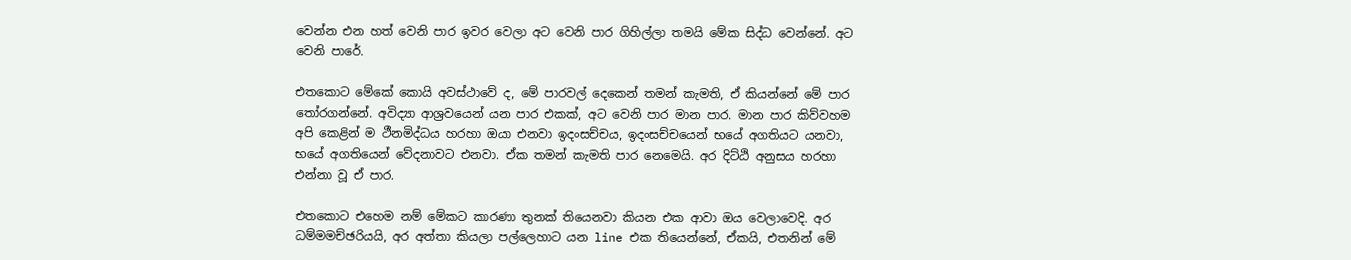වෙන්න එන හත් වෙනි පාර ඉවර වෙලා අට වෙනි පාර ගිහිල්ලා තමයි මේක සිද්ධ වෙන්නේ. අට වෙනි පාරේ.

එතකොට මේකේ කොයි අවස්ථාවේ ද, මේ පාරවල් දෙකෙන් තමන් කැමති, ඒ කියන්නේ මේ පාර තෝරගන්නේ. අවිද්‍යා ආශ්‍රවයෙන් යන පාර එකක්, අට වෙනි පාර මාන පාර. මාන පාර කිව්වහම අපි කෙළින් ම ථීනමිද්ධය හරහා ඔයා එනවා ඉදංසච්චය, ඉදංසච්චයෙන් භයේ අගතියට යනවා, භයේ අගතියෙන් වේදනාවට එනවා. ඒක තමන් කැමති පාර නෙමෙයි. අර දිට්ඨි අනුසය හරහා එන්නා වූ ඒ පාර.

එතකොට එහෙම නම් මේකට කාරණා තුනක් තියෙනවා කියන එක ආවා ඔය වෙලාවෙදි. අර ධම්මමච්ඡරියයි, අර අත්තා කියලා පල්ලෙහාට යන line එක තියෙන්නේ, ඒකයි, එතනින් මේ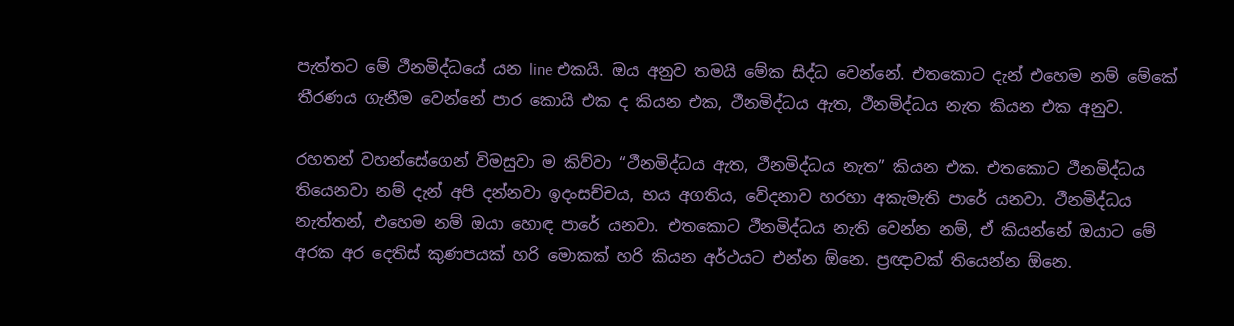පැත්තට මේ ථීනමිද්ධයේ යන line එකයි. ඔය අනුව තමයි මේක සිද්ධ වෙන්නේ. එතකොට දැන් එහෙම නම් මේකේ තීරණය ගැනීම වෙන්නේ පාර කොයි එක ද කියන එක, ථීනමිද්ධය ඇත, ථීනමිද්ධය නැත කියන එක අනුව.

රහතන් වහන්සේගෙන් විමසුවා ම කිව්වා “ථීනමිද්ධය ඇත, ථීනමිද්ධය නැත” කියන එක. එතකොට ථීනමිද්ධය තියෙනවා නම් දැන් අපි දන්නවා ඉදංසච්චය, භය අගතිය, වේදනාව හරහා අකැමැති පාරේ යනවා. ථීනමිද්ධය නැත්තන්, එහෙම නම් ඔයා හොඳ පාරේ යනවා. එතකොට ථීනමිද්ධය නැති වෙන්න නම්, ඒ කියන්නේ ඔයාට මේ අරක අර දෙතිස් කුණපයක් හරි මොකක් හරි කියන අර්ථයට එන්න ඕනෙ. ප්‍රඥාවක් තියෙන්න ඕනෙ.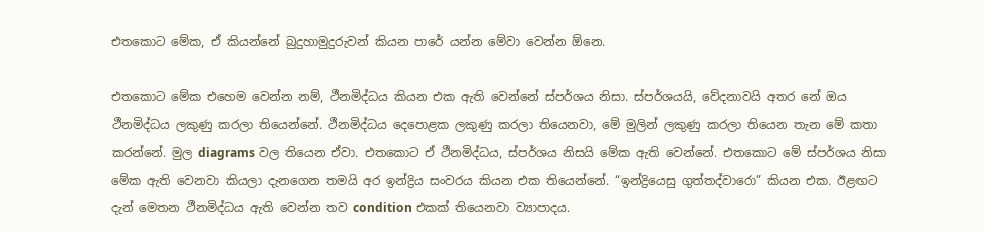එතකොට මේක, ඒ කියන්නේ බුදුහාමුදුරුවන් කියන පාරේ යන්න මේවා වෙන්න ඕනෙ.

එතකොට මේක එහෙම වෙන්න නම්, ථීනමිද්ධය කියන එක ඇති වෙන්නේ ස්පර්ශය නිසා. ස්පර්ශයයි, වේදනාවයි අතර නේ ඔය ථීනමිද්ධය ලකුණු කරලා තියෙන්නේ. ථීනමිද්ධය දෙපොළක ලකුණු කරලා තියෙනවා, මේ මුලින් ලකුණු කරලා තියෙන තැන මේ කතා කරන්නේ. මුල diagrams වල තියෙන ඒවා. එතකොට ඒ ථීනමිද්ධය, ස්පර්ශය නිසයි මේක ඇති වෙන්නේ. එතකොට මේ ස්පර්ශය නිසා මේක ඇති වෙනවා කියලා දැනගෙන තමයි අර ඉන්ද්‍රිය සංවරය කියන එක තියෙන්නේ. “ඉන්ද්‍රියෙසු ගුත්තද්වාරො” කියන එක. ඊළඟට දැන් මෙතන ථීනමිද්ධය ඇති වෙන්න තව condition එකක් තියෙනවා ව්‍යාපාදය.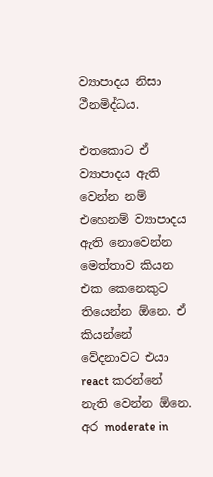ව්‍යාපාදය නිසා ථීනමිද්ධය.

එතකොට ඒ ව්‍යාපාදය ඇති වෙන්න නම් එහෙනම් ව්‍යාපාදය ඇති නොවෙන්න මෙත්තාව කියන එක කෙනෙකුට තියෙන්න ඕනෙ. ඒ කියන්නේ වේදනාවට එයා react කරන්නේ නැති වෙන්න ඕනෙ. අර moderate in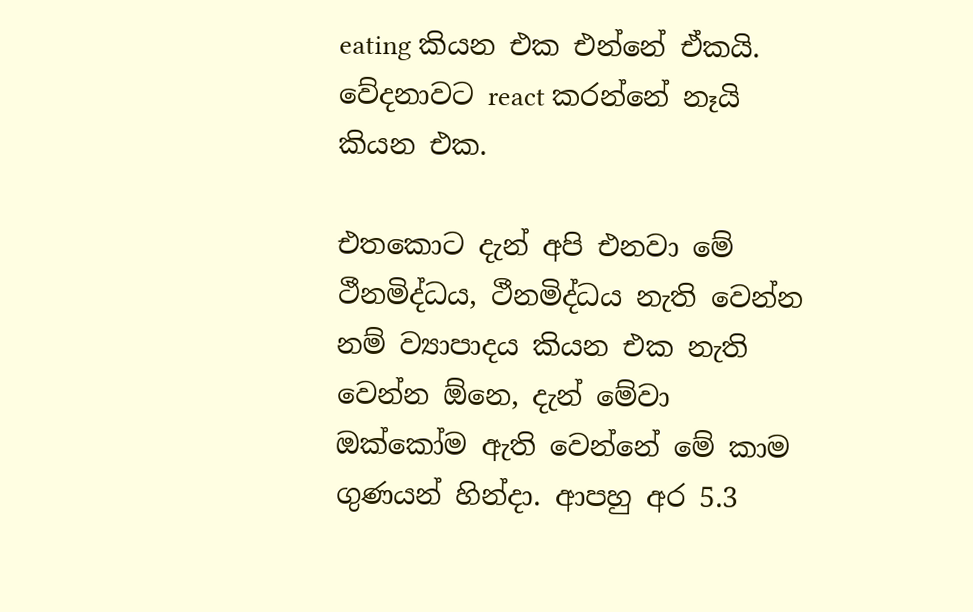eating කියන එක එන්නේ ඒකයි. වේදනාවට react කරන්නේ නෑයි කියන එක.

එතකොට දැන් අපි එනවා මේ ථීනමිද්ධය, ථීනමිද්ධය නැති වෙන්න නම් ව්‍යාපාදය කියන එක නැති වෙන්න ඕනෙ, දැන් මේවා ඔක්කෝම ඇති වෙන්නේ මේ කාම ගුණයන් හින්දා. ආපහු අර 5.3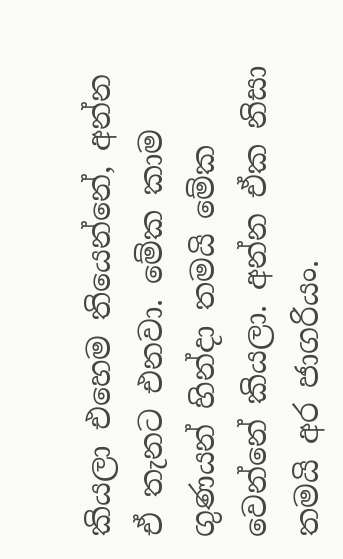කියලා එහෙම තියෙන්නේ, අන්න ඒ තැනට එනවා. මේක කාම ගුණයන් හින්දා තමයි මේක වෙන්නේ කියලා. අන්න ඒක නිසා තමයි අර ජාගරියං.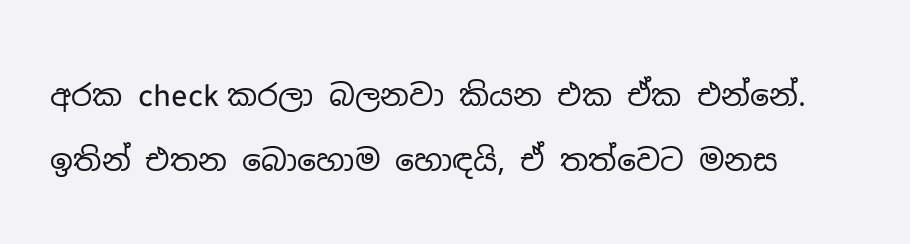අරක check කරලා බලනවා කියන එක ඒක එන්නේ. ඉතින් එතන බොහොම හොඳයි, ඒ තත්වෙට මනස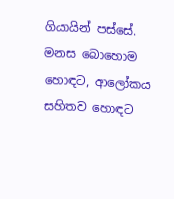ගියායින් පස්සේ. මනස බොහොම හොඳට, ආලෝකය සහිතව හොඳට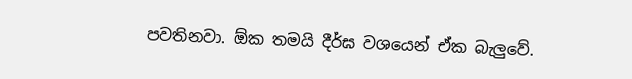පවතිනවා. ඕක තමයි දීර්ඝ වශයෙන් ඒක බැලුවේ.